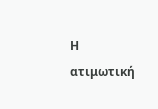Η ατιμωτική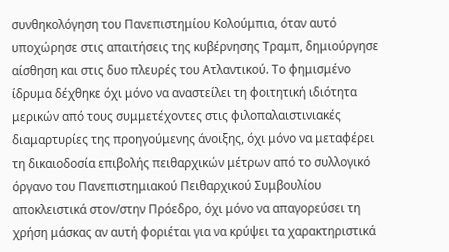συνθηκολόγηση του Πανεπιστημίου Κολούμπια, όταν αυτό υποχώρησε στις απαιτήσεις της κυβέρνησης Τραμπ, δημιούργησε αίσθηση και στις δυο πλευρές του Ατλαντικού. Το φημισμένο ίδρυμα δέχθηκε όχι μόνο να αναστείλει τη φοιτητική ιδιότητα μερικών από τους συμμετέχοντες στις φιλοπαλαιστινιακές διαμαρτυρίες της προηγούμενης άνοιξης, όχι μόνο να μεταφέρει τη δικαιοδοσία επιβολής πειθαρχικών μέτρων από το συλλογικό όργανο του Πανεπιστημιακού Πειθαρχικού Συμβουλίου αποκλειστικά στον/στην Πρόεδρο, όχι μόνο να απαγορεύσει τη χρήση μάσκας αν αυτή φοριέται για να κρύψει τα χαρακτηριστικά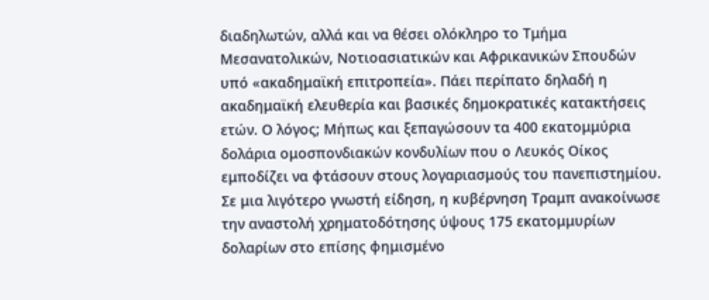διαδηλωτών, αλλά και να θέσει ολόκληρο το Τμήμα Μεσανατολικών, Νοτιοασιατικών και Αφρικανικών Σπουδών υπό «ακαδημαϊκή επιτροπεία». Πάει περίπατο δηλαδή η ακαδημαϊκή ελευθερία και βασικές δημοκρατικές κατακτήσεις ετών. Ο λόγος; Μήπως και ξεπαγώσουν τα 400 εκατομμύρια δολάρια ομοσπονδιακών κονδυλίων που ο Λευκός Οίκος εμποδίζει να φτάσουν στους λογαριασμούς του πανεπιστημίου.
Σε μια λιγότερο γνωστή είδηση, η κυβέρνηση Τραμπ ανακοίνωσε την αναστολή χρηματοδότησης ύψους 175 εκατομμυρίων δολαρίων στο επίσης φημισμένο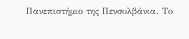Πανεπιστήμιο της Πενσυλβάνια. Το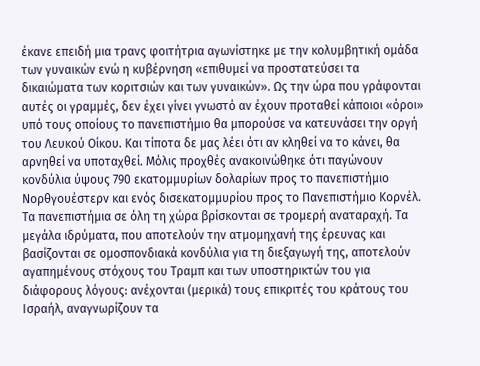έκανε επειδή μια τρανς φοιτήτρια αγωνίστηκε με την κολυμβητική ομάδα των γυναικών ενώ η κυβέρνηση «επιθυμεί να προστατεύσει τα δικαιώματα των κοριτσιών και των γυναικών». Ως την ώρα που γράφονται αυτές οι γραμμές, δεν έχει γίνει γνωστό αν έχουν προταθεί κάποιοι «όροι» υπό τους οποίους το πανεπιστήμιο θα μπορούσε να κατευνάσει την οργή του Λευκού Οίκου. Και τίποτα δε μας λέει ότι αν κληθεί να το κάνει, θα αρνηθεί να υποταχθεί. Μόλις προχθές ανακοινώθηκε ότι παγώνουν κονδύλια ύψους 790 εκατομμυρίων δολαρίων προς το πανεπιστήμιο Νορθγουέστερν και ενός δισεκατομμυρίου προς το Πανεπιστήμιο Κορνέλ.
Τα πανεπιστήμια σε όλη τη χώρα βρίσκονται σε τρομερή αναταραχή. Τα μεγάλα ιδρύματα, που αποτελούν την ατμομηχανή της έρευνας και βασίζονται σε ομοσπονδιακά κονδύλια για τη διεξαγωγή της, αποτελούν αγαπημένους στόχους του Τραμπ και των υποστηρικτών του για διάφορους λόγους: ανέχονται (μερικά) τους επικριτές του κράτους του Ισραήλ, αναγνωρίζουν τα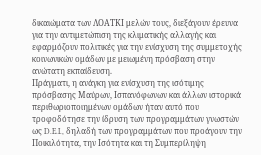δικαιώματα των ΛΟΑΤΚΙ μελών τους, διεξάγουν έρευνα για την αντιμετώπιση της κλιματικής αλλαγής και εφαρμόζουν πολιτικές για την ενίσχυση της συμμετοχής κοινωνικών ομάδων με μειωμένη πρόσβαση στην ανώτατη εκπαίδευση.
Πράγματι, η ανάγκη για ενίσχυση της ισότιμης πρόσβασης Μαύρων, Ισπανόφωνων και άλλων ιστορικά περιθωριοποιημένων ομάδων ήταν αυτό που τροφοδότησε την ίδρυση των προγραμμάτων γνωστών ως D.E.I., δηλαδή των προγραμμάτων που προάγουν την Ποικιλότητα, την Ισότητα και τη Συμπερίληψη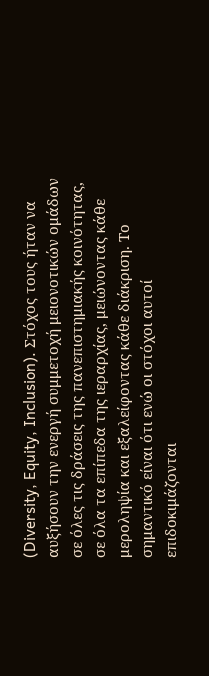(Diversity, Equity, Inclusion). Στόχος τους ήταν να αυξήσουν την ενεργή συμμετοχή μειονοτικών ομάδων σε όλες τις δράσεις της πανεπιστημιακής κοινότητας, σε όλα τα επίπεδα της ιεραρχίας, μειώνοντας κάθε μεροληψία και εξαλείφοντας κάθε διάκριση. Το σημαντικό είναι ότι ενώ οι στόχοι αυτοί επιδοκιμάζονται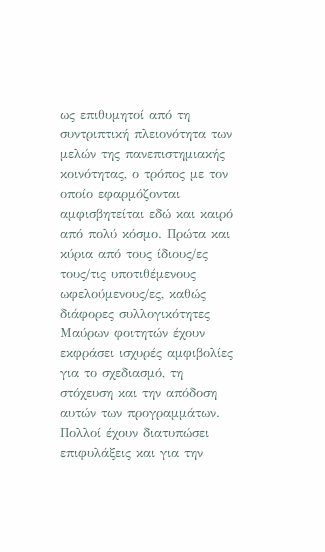ως επιθυμητοί από τη συντριπτική πλειονότητα των μελών της πανεπιστημιακής κοινότητας, ο τρόπος με τον οποίο εφαρμόζονται αμφισβητείται εδώ και καιρό από πολύ κόσμο. Πρώτα και κύρια από τους ίδιους/ες τους/τις υποτιθέμενους ωφελούμενους/ες, καθώς διάφορες συλλογικότητες Μαύρων φοιτητών έχουν εκφράσει ισχυρές αμφιβολίες για το σχεδιασμό, τη στόχευση και την απόδοση αυτών των προγραμμάτων. Πολλοί έχουν διατυπώσει επιφυλάξεις και για την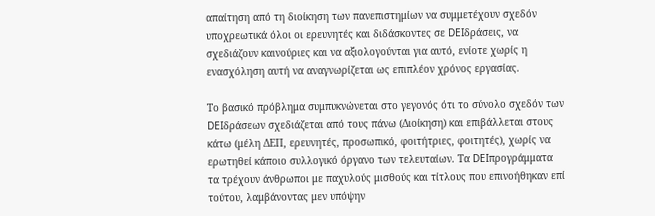απαίτηση από τη διοίκηση των πανεπιστημίων να συμμετέχουν σχεδόν υποχρεωτικά όλοι οι ερευνητές και διδάσκοντες σε DEIδράσεις, να σχεδιάζουν καινούριες και να αξιολογούνται για αυτό, ενίοτε χωρίς η ενασχόληση αυτή να αναγνωρίζεται ως επιπλέον χρόνος εργασίας.

Το βασικό πρόβλημα συμπυκνώνεται στο γεγονός ότι το σύνολο σχεδόν των DEIδράσεων σχεδιάζεται από τους πάνω (Διοίκηση) και επιβάλλεται στους κάτω (μέλη ΔΕΠ, ερευνητές, προσωπικό, φοιτήτριες, φοιτητές), χωρίς να ερωτηθεί κάποιο συλλογικό όργανο των τελευταίων. Τα DEIπρογράμματα τα τρέχουν άνθρωποι με παχυλούς μισθούς και τίτλους που επινοήθηκαν επί τούτου, λαμβάνοντας μεν υπόψην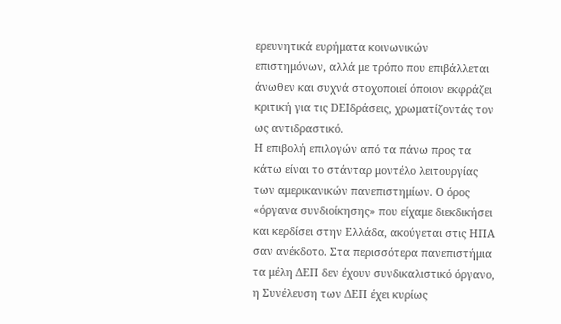ερευνητικά ευρήματα κοινωνικών επιστημόνων, αλλά με τρόπο που επιβάλλεται άνωθεν και συχνά στοχοποιεί όποιον εκφράζει κριτική για τις DEIδράσεις, χρωματίζοντάς τον ως αντιδραστικό.
Η επιβολή επιλογών από τα πάνω προς τα κάτω είναι το στάνταρ μοντέλο λειτουργίας των αμερικανικών πανεπιστημίων. Ο όρος «όργανα συνδιοίκησης» που είχαμε διεκδικήσει και κερδίσει στην Ελλάδα, ακούγεται στις ΗΠΑ σαν ανέκδοτο. Στα περισσότερα πανεπιστήμια τα μέλη ΔΕΠ δεν έχουν συνδικαλιστικό όργανο, η Συνέλευση των ΔΕΠ έχει κυρίως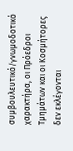συμβουλευτικό/γνωμοδοτικό χαρακτήρα, οι Πρόεδροι Τμημάτων και οι Κοσμήτορες δεν εκλέγονται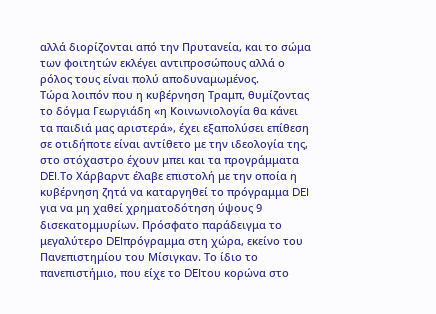αλλά διορίζονται από την Πρυτανεία, και το σώμα των φοιτητών εκλέγει αντιπροσώπους αλλά ο ρόλος τους είναι πολύ αποδυναμωμένος.
Τώρα λοιπόν που η κυβέρνηση Τραμπ, θυμίζοντας το δόγμα Γεωργιάδη «η Κοινωνιολογία θα κάνει τα παιδιά μας αριστερά», έχει εξαπολύσει επίθεση σε οτιδήποτε είναι αντίθετο με την ιδεολογία της, στο στόχαστρο έχουν μπει και τα προγράμματα DEI.Το Χάρβαρντ έλαβε επιστολή με την οποία η κυβέρνηση ζητά να καταργηθεί το πρόγραμμα DEI για να μη χαθεί χρηματοδότηση ύψους 9 δισεκατομμυρίων. Πρόσφατο παράδειγμα το μεγαλύτερο DEIπρόγραμμα στη χώρα, εκείνο του Πανεπιστημίου του Μίσιγκαν. Το ίδιο το πανεπιστήμιο, που είχε το DEIτου κορώνα στο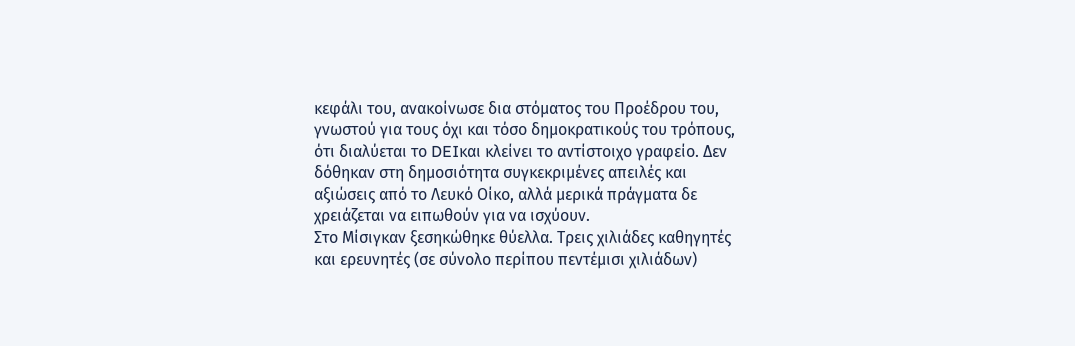κεφάλι του, ανακοίνωσε δια στόματος του Προέδρου του, γνωστού για τους όχι και τόσο δημοκρατικούς του τρόπους, ότι διαλύεται το DEIκαι κλείνει το αντίστοιχο γραφείο. Δεν δόθηκαν στη δημοσιότητα συγκεκριμένες απειλές και αξιώσεις από το Λευκό Οίκο, αλλά μερικά πράγματα δε χρειάζεται να ειπωθούν για να ισχύουν.
Στο Μίσιγκαν ξεσηκώθηκε θύελλα. Τρεις χιλιάδες καθηγητές και ερευνητές (σε σύνολο περίπου πεντέμισι χιλιάδων)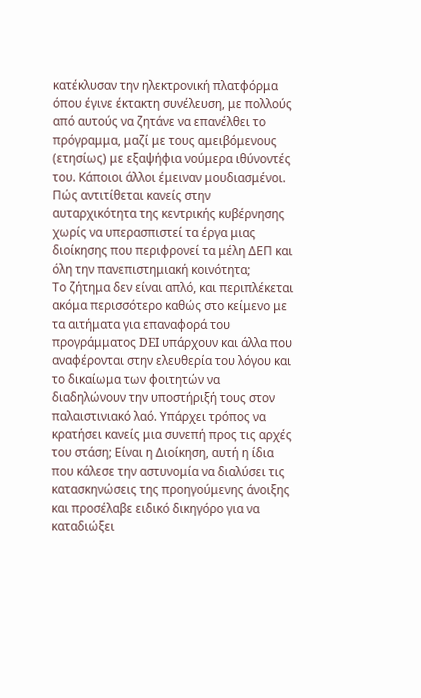κατέκλυσαν την ηλεκτρονική πλατφόρμα όπου έγινε έκτακτη συνέλευση, με πολλούς από αυτούς να ζητάνε να επανέλθει το πρόγραμμα, μαζί με τους αμειβόμενους (ετησίως) με εξαψήφια νούμερα ιθύνοντές του. Κάποιοι άλλοι έμειναν μουδιασμένοι. Πώς αντιτίθεται κανείς στην αυταρχικότητα της κεντρικής κυβέρνησης χωρίς να υπερασπιστεί τα έργα μιας διοίκησης που περιφρονεί τα μέλη ΔΕΠ και όλη την πανεπιστημιακή κοινότητα;
Το ζήτημα δεν είναι απλό, και περιπλέκεται ακόμα περισσότερο καθώς στο κείμενο με τα αιτήματα για επαναφορά του προγράμματος DEI υπάρχουν και άλλα που αναφέρονται στην ελευθερία του λόγου και το δικαίωμα των φοιτητών να διαδηλώνουν την υποστήριξή τους στον παλαιστινιακό λαό. Υπάρχει τρόπος να κρατήσει κανείς μια συνεπή προς τις αρχές του στάση; Είναι η Διοίκηση, αυτή η ίδια που κάλεσε την αστυνομία να διαλύσει τις κατασκηνώσεις της προηγούμενης άνοιξης και προσέλαβε ειδικό δικηγόρο για να καταδιώξει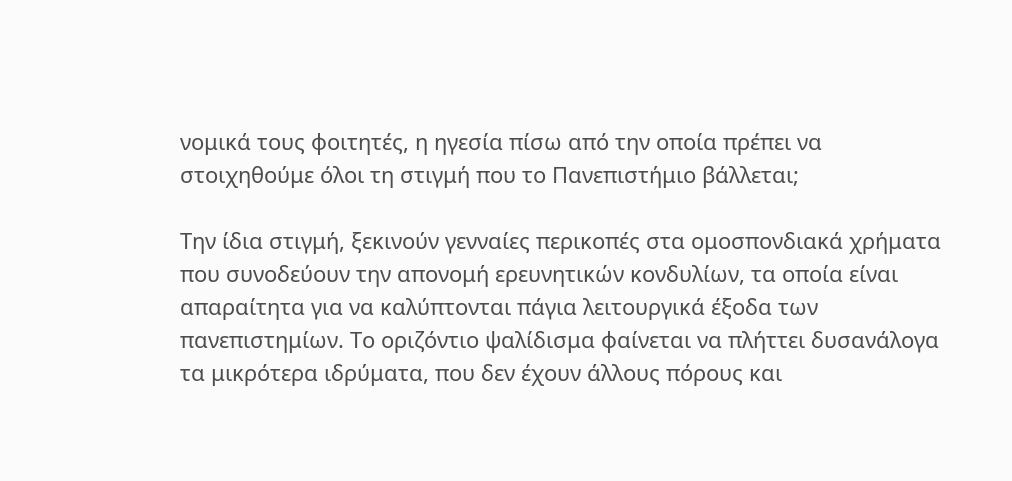νομικά τους φοιτητές, η ηγεσία πίσω από την οποία πρέπει να στοιχηθούμε όλοι τη στιγμή που το Πανεπιστήμιο βάλλεται;

Την ίδια στιγμή, ξεκινούν γενναίες περικοπές στα ομοσπονδιακά χρήματα που συνοδεύουν την απονομή ερευνητικών κονδυλίων, τα οποία είναι απαραίτητα για να καλύπτονται πάγια λειτουργικά έξοδα των πανεπιστημίων. Το οριζόντιο ψαλίδισμα φαίνεται να πλήττει δυσανάλογα τα μικρότερα ιδρύματα, που δεν έχουν άλλους πόρους και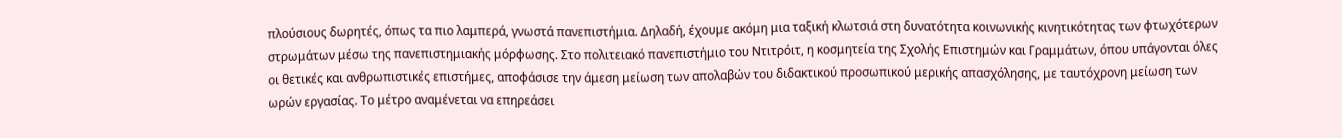πλούσιους δωρητές, όπως τα πιο λαμπερά, γνωστά πανεπιστήμια. Δηλαδή, έχουμε ακόμη μια ταξική κλωτσιά στη δυνατότητα κοινωνικής κινητικότητας των φτωχότερων στρωμάτων μέσω της πανεπιστημιακής μόρφωσης. Στο πολιτειακό πανεπιστήμιο του Ντιτρόιτ, η κοσμητεία της Σχολής Επιστημών και Γραμμάτων, όπου υπάγονται όλες οι θετικές και ανθρωπιστικές επιστήμες, αποφάσισε την άμεση μείωση των απολαβών του διδακτικού προσωπικού μερικής απασχόλησης, με ταυτόχρονη μείωση των ωρών εργασίας. Το μέτρο αναμένεται να επηρεάσει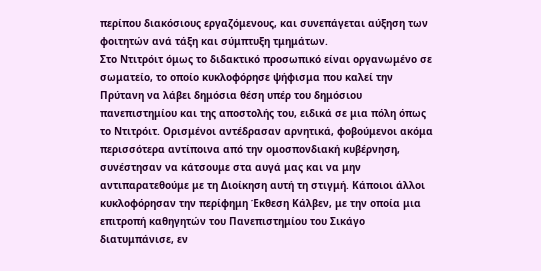περίπου διακόσιους εργαζόμενους, και συνεπάγεται αύξηση των φοιτητών ανά τάξη και σύμπτυξη τμημάτων.
Στο Ντιτρόιτ όμως το διδακτικό προσωπικό είναι οργανωμένο σε σωματείο, το οποίο κυκλοφόρησε ψήφισμα που καλεί την Πρύτανη να λάβει δημόσια θέση υπέρ του δημόσιου πανεπιστημίου και της αποστολής του, ειδικά σε μια πόλη όπως το Ντιτρόιτ. Ορισμένοι αντέδρασαν αρνητικά, φοβούμενοι ακόμα περισσότερα αντίποινα από την ομοσπονδιακή κυβέρνηση, συνέστησαν να κάτσουμε στα αυγά μας και να μην αντιπαρατεθούμε με τη Διοίκηση αυτή τη στιγμή. Κάποιοι άλλοι κυκλοφόρησαν την περίφημη Έκθεση Κάλβεν, με την οποία μια επιτροπή καθηγητών του Πανεπιστημίου του Σικάγο διατυμπάνισε, εν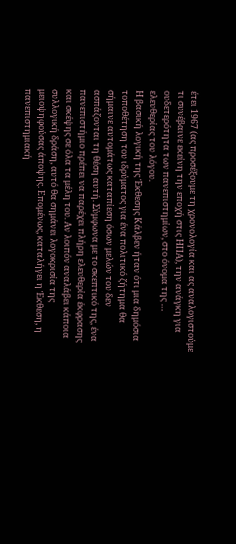έτει 1967 (ας προσέξουμε τη χρονολογία και ας αναλογιστούμε τι συνέβαινε εκείνη την εποχή στις ΗΠΑ), την ανάγκη για ουδετερότητα των πανεπιστημίων, στο όνομα της … ελευθερίας του λόγου.
Η βασική λογική της Έκθεσης Κάλβεν ήταν ότι μια δημόσια τοποθέτηση του ιδρύματος για ένα πολιτικό ζήτημα θα σήμαινε αυτομάτως καταπίεση όσων μελών του δεν ασπάζονται τη θέση αυτή. Σύμφωνα με το σκεπτικό της, ένα πανεπιστήμιο πρέπει να παρέχει πλήρη ελευθερία έκφρασης και σκέψης σε όλα τα μέλη του. Αν λοιπόν αναλάβει κάποια συλλογική δράση, αυτό θα σημάνει λογοκρισία της μειοψηφούσας άποψης. Επομένως, καταλήγει η Έκθεση, η πανεπιστημιακή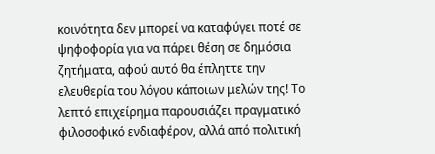κοινότητα δεν μπορεί να καταφύγει ποτέ σε ψηφοφορία για να πάρει θέση σε δημόσια ζητήματα, αφού αυτό θα έπληττε την ελευθερία του λόγου κάποιων μελών της! Το λεπτό επιχείρημα παρουσιάζει πραγματικό φιλοσοφικό ενδιαφέρον, αλλά από πολιτική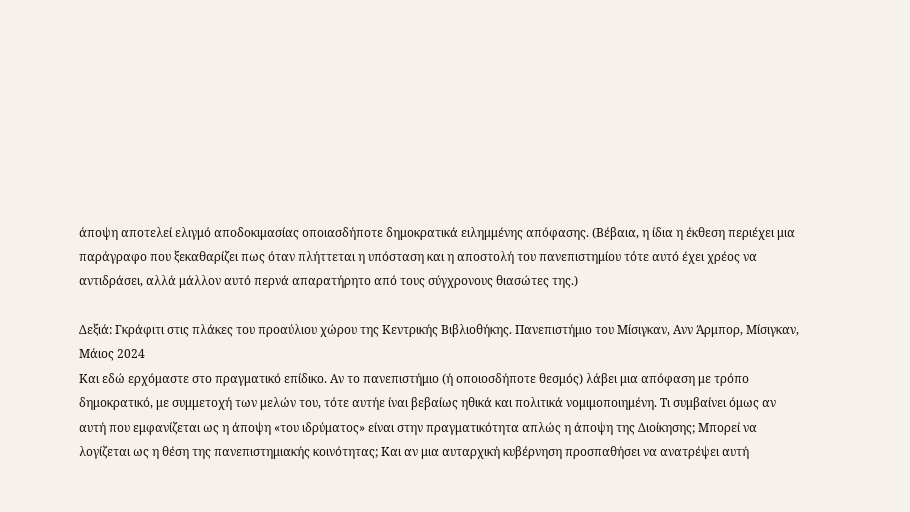άποψη αποτελεί ελιγμό αποδοκιμασίας οποιασδήποτε δημοκρατικά ειλημμένης απόφασης. (Βέβαια, η ίδια η έκθεση περιέχει μια παράγραφο που ξεκαθαρίζει πως όταν πλήττεται η υπόσταση και η αποστολή του πανεπιστημίου τότε αυτό έχει χρέος να αντιδράσει, αλλά μάλλον αυτό περνά απαρατήρητο από τους σύγχρονους θιασώτες της.)

Δεξιά: Γκράφιτι στις πλάκες του προαύλιου χώρου της Κεντρικής Βιβλιοθήκης. Πανεπιστήμιο του Μίσιγκαν, Ανν Άρμπορ, Μίσιγκαν, Μάιος 2024
Και εδώ ερχόμαστε στο πραγματικό επίδικο. Αν το πανεπιστήμιο (ή οποιοσδήποτε θεσμός) λάβει μια απόφαση με τρόπο δημοκρατικό, με συμμετοχή των μελών του, τότε αυτήε ίναι βεβαίως ηθικά και πολιτικά νομιμοποιημένη. Τι συμβαίνει όμως αν αυτή που εμφανίζεται ως η άποψη «του ιδρύματος» είναι στην πραγματικότητα απλώς η άποψη της Διοίκησης; Μπορεί να λογίζεται ως η θέση της πανεπιστημιακής κοινότητας; Και αν μια αυταρχική κυβέρνηση προσπαθήσει να ανατρέψει αυτή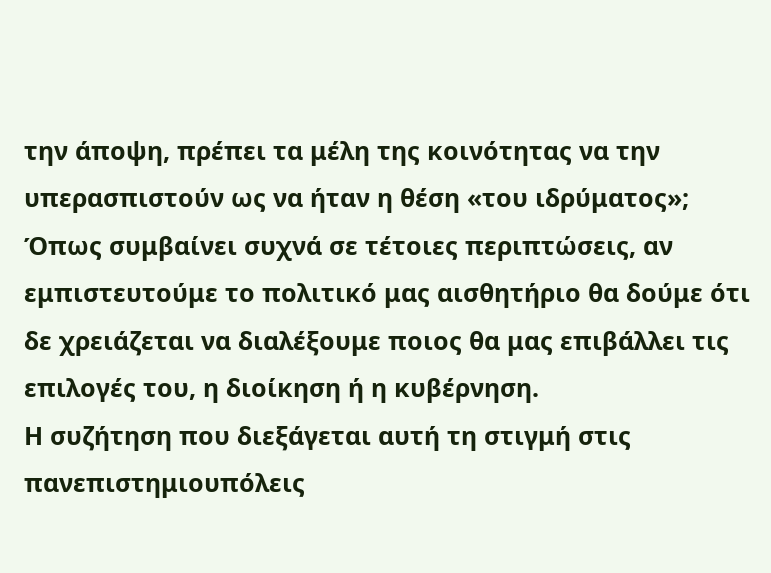την άποψη, πρέπει τα μέλη της κοινότητας να την υπερασπιστούν ως να ήταν η θέση «του ιδρύματος»; Όπως συμβαίνει συχνά σε τέτοιες περιπτώσεις, αν εμπιστευτούμε το πολιτικό μας αισθητήριο θα δούμε ότι δε χρειάζεται να διαλέξουμε ποιος θα μας επιβάλλει τις επιλογές του, η διοίκηση ή η κυβέρνηση.
Η συζήτηση που διεξάγεται αυτή τη στιγμή στις πανεπιστημιουπόλεις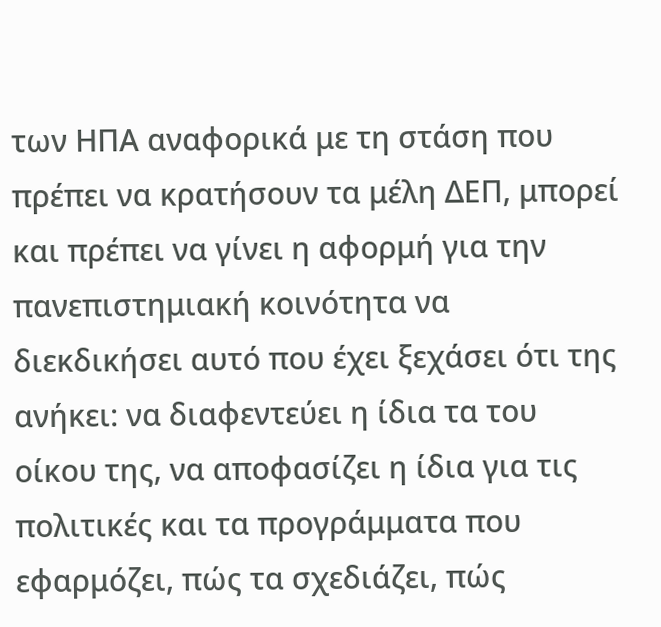των ΗΠΑ αναφορικά με τη στάση που πρέπει να κρατήσουν τα μέλη ΔΕΠ, μπορεί και πρέπει να γίνει η αφορμή για την πανεπιστημιακή κοινότητα να διεκδικήσει αυτό που έχει ξεχάσει ότι της ανήκει: να διαφεντεύει η ίδια τα του οίκου της, να αποφασίζει η ίδια για τις πολιτικές και τα προγράμματα που εφαρμόζει, πώς τα σχεδιάζει, πώς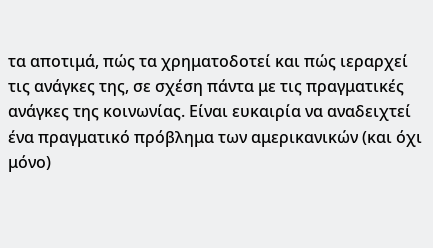τα αποτιμά, πώς τα χρηματοδοτεί και πώς ιεραρχεί τις ανάγκες της, σε σχέση πάντα με τις πραγματικές ανάγκες της κοινωνίας. Είναι ευκαιρία να αναδειχτεί ένα πραγματικό πρόβλημα των αμερικανικών (και όχι μόνο)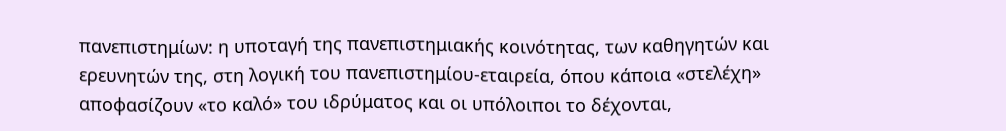πανεπιστημίων: η υποταγή της πανεπιστημιακής κοινότητας, των καθηγητών και ερευνητών της, στη λογική του πανεπιστημίου-εταιρεία, όπου κάποια «στελέχη» αποφασίζουν «το καλό» του ιδρύματος και οι υπόλοιποι το δέχονται,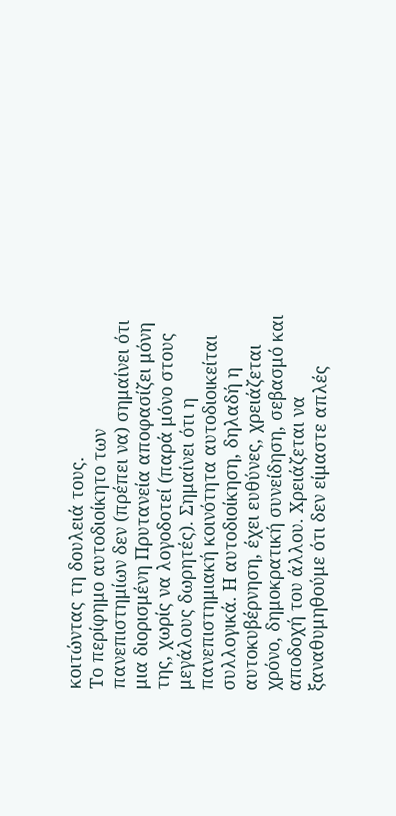κοιτώντας τη δουλειά τους.
Το περίφημο αυτοδιοίκητο των πανεπιστημίων δεν (πρέπει να) σημαίνει ότι μια διορισμένη Πρυτανεία αποφασίζει μόνη της, χωρίς να λογοδοτεί (παρά μόνο στους μεγάλους δωρητές). Σημαίνει ότι η πανεπιστημιακή κοινότητα αυτοδιοικείται συλλογικά. Η αυτοδιοίκηση, δηλαδή η αυτοκυβέρνηση, έχει ευθύνες, χρειάζεται χρόνο, δημοκρατική συνείδηση, σεβασμό και αποδοχή του άλλου. Χρειάζεται να ξαναθυμηθούμε ότι δεν είμαστε απλές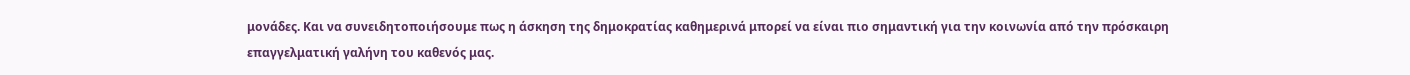μονάδες. Και να συνειδητοποιήσουμε πως η άσκηση της δημοκρατίας καθημερινά μπορεί να είναι πιο σημαντική για την κοινωνία από την πρόσκαιρη επαγγελματική γαλήνη του καθενός μας.